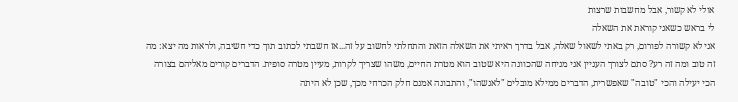אולי לא קשור, אבל מחשבות שרצות
לי בראש כשאני קוראת את השאלה
אני לא קשורה לפורום, רק באתי לשאול שאלה, אבל בדרך ראיתי את השאלה הזאת והתחלתי לחשוב על זה...אז חשבתי לכתוב תוך כדי חשיבה, ולראות מה יצא: מה זה טוב ומה זה רע? סתם לצורך העניין אני מניחה שהכוונה היא שטוב הוא מטרת החיים, משהו שצריך לקרות, מעיין מטרה סופית. הדברים קורים מאליהם בצורה הכי יעילה והכי "טובה" שאפשרית, הדברים ממילא מובלים "לאנשהו", והתבונה אמנם חלק הכרחי מכך, שכן לא היתה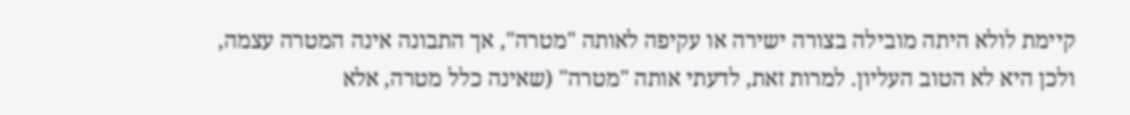קיימת לולא היתה מובילה בצורה ישירה או עקיפה לאותה "מטרה", אך התבונה אינה המטרה עצמה, ולכן היא לא הטוב העליון. למרות זאת, לדעתי אותה "מטרה" (שאינה כלל מטרה, אלא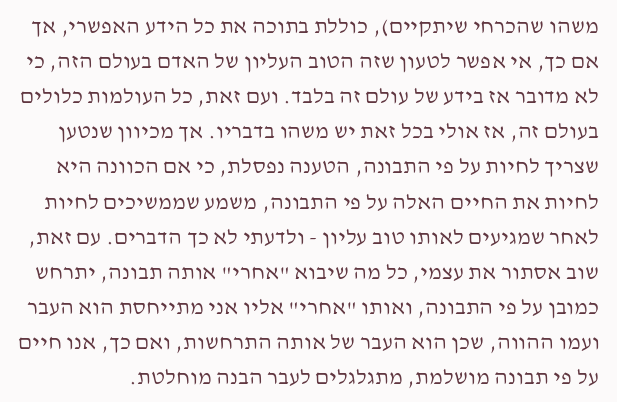משהו שהכרחי שיתקיים), כוללת בתוכה את כל הידע האפשרי, אך אם כך, אי אפשר לטעון שזה הטוב העליון של האדם בעולם הזה, כי לא מדובר אז בידע של עולם זה בלבד. ועם זאת, כל העולמות כלולים בעולם זה, אז אולי בכל זאת יש משהו בדבריו. אך מכיוון שנטען שצריך לחיות על פי התבונה, הטענה נפסלת, כי אם הכוונה היא לחיות את החיים האלה על פי התבונה, משמע שממשיכים לחיות לאחר שמגיעים לאותו טוב עליון - ולדעתי לא כך הדברים. עם זאת, שוב אסתור את עצמי, כל מה שיבוא "אחרי" אותה תבונה, יתרחש כמובן על פי התבונה, ואותו "אחרי" אליו אני מתייחסת הוא העבר ועמו ההווה, שכן הוא העבר של אותה התרחשות, ואם כך, אנו חיים על פי תבונה מושלמת, מתגלגלים לעבר הבנה מוחלטת.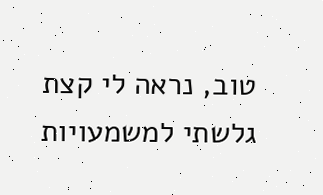טוב, נראה לי קצת גלשתי למשמעויות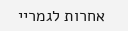אחרות לגמריי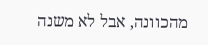מהכוונה, אבל לא משנה